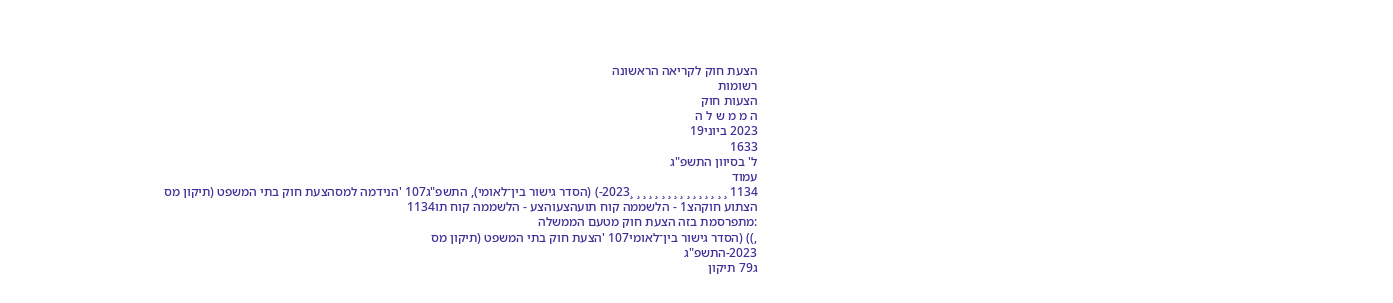הצעת חוק לקריאה הראשונה
רשומות
הצעות חוק
ה מ מ ש ל ה
2023 ביוני19
1633
ל' בסיוון התשפ"ג
עמוד
1134 ¸ ¸ ¸ ¸ ¸ ¸ ¸ ¸ ¸ ¸ ¸ ¸ ¸ ¸ ¸ ¸2023-) (הסדר גישור בין־לאומי), התשפ"ג107 'הנידמה למסהצעת חוק בתי המשפט (תיקון מס
הצתוע חוקהצ1 - הלשממה קוח תועהצעוהצע - הלשממה קוח תו1134
:מתפרסמת בזה הצעת חוק מטעם הממשלה
,)) (הסדר גישור בין־לאומי107 'הצעת חוק בתי המשפט (תיקון מס
2023-התשפ"ג
ג79 תיקון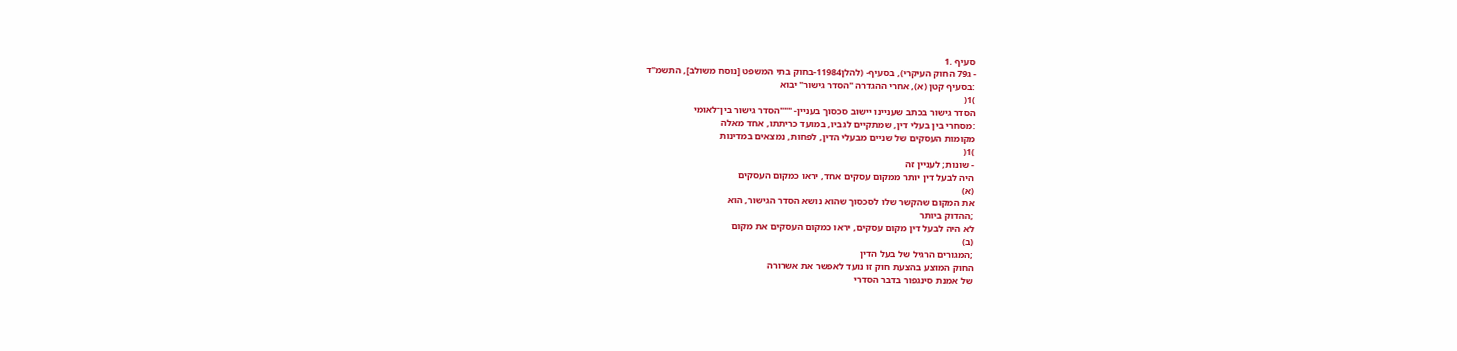סעיף .1
- ג79 החוק העיקרי), בסעיף- (להלן11984-בחוק בתי המשפט [נוסח משולב], התשמ"ד
:בסעיף קטן (א), אחרי ההגדרה "הסדר גישור" יבוא
)1(
הסדר גישור בכתב שעניינו יישוב סכסוך בעניין- """הסדר גישור בין־לאומי
:מסחרי בין בעלי דין, שמתקיים לגביו, במועד כריתתו, אחד מאלה
מקומות העסקים של שניים מבעלי הדין, לפחות, נמצאים במדינות
)1(
- שונות; לעניין זה
היה לבעל דין יותר ממקום עסקים אחד, יראו כמקום העסקים
(א)
את המקום שהקשר שלו לסכסוך שהוא נושא הסדר הגישור, הוא
;ההדוק ביותר
לא היה לבעל דין מקום עסקים, יראו כמקום העסקים את מקום
(ב)
;המגורים הרגיל של בעל הדין
החוק המוצע בהצעת חוק זו נועד לאפשר את אשרורה
של אמנת סינגפור בדבר הסדרי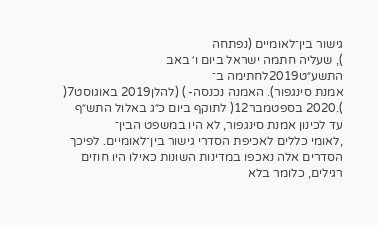גישור בין־לאומיים (נפתחה
), שעליה חתמה ישראל ביום ו׳ באב התשע״ט2019לחתימה ב־
אמנת סינגפור). האמנה נכנסה- ) (להלן2019 באוגוסט7(
).2020 בספטמבר12( לתוקף ביום כ״ג באלול התש״ף
עד לכינון אמנת סינגפור, לא היו במשפט הבין־
,לאומי כללים לאכיפת הסדרי גישור בין־לאומיים. לפיכך
הסדרים אלה נאכפו במדינות השונות כאילו היו חוזים
רגילים, כלומר בלא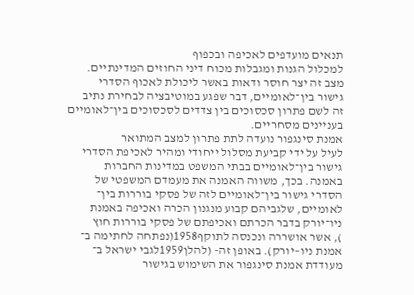תנאים מועדפים לאכיפה ובכפוף
למכלול הגנות ומגבלות מכוח דיני החוזים המדינתיים.
מצב זה יצר חוסר ודאות באשר ליכולת לאכוף הסדרי
גישור בין־לאומיים, דבר שפגע במוטיבציה לבחירת נתיב
זה לשם פתרון סכסוכים בין צדדים לסכסוכים בין־לאומיים
בעניינים מסחריים.
אמנת סינגפור נועדה לתת פתרון למצב המתואר
לעיל על ידי קביעת מסלול ייחודי ומהיר לאכיפת הסדרי
גישור בין־לאומיים בבתי המשפט במדינות החברות
באמנה. בכך, משווה האמנה את מעמדם המשפטי של
הסדרי גישור בין־לאומיים לזה של פסקי בוררות בין־
לאומיים, שלגביהם קבוע מנגנון הכרה ואכיפה באמנת
ניו־יורק בדבר הכרתם ואכיפתם של פסקי בוררות חוץ
), אשר אושררה ונכנסה לתוקף1958(נפתחה לחתימה ב־
אמנת ניו–יורק). באופן זה- (להלן1959לגבי ישראל ב־
מעודדת אמנת סינגפור את השימוש בגישור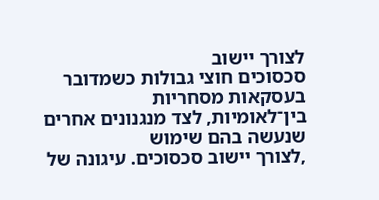לצורך יישוב
סכסוכים חוצי גבולות כשמדובר בעסקאות מסחריות
בין־לאומיות, לצד מנגנונים אחרים שנעשה בהם שימוש
,לצורך יישוב סכסוכים. עיגונה של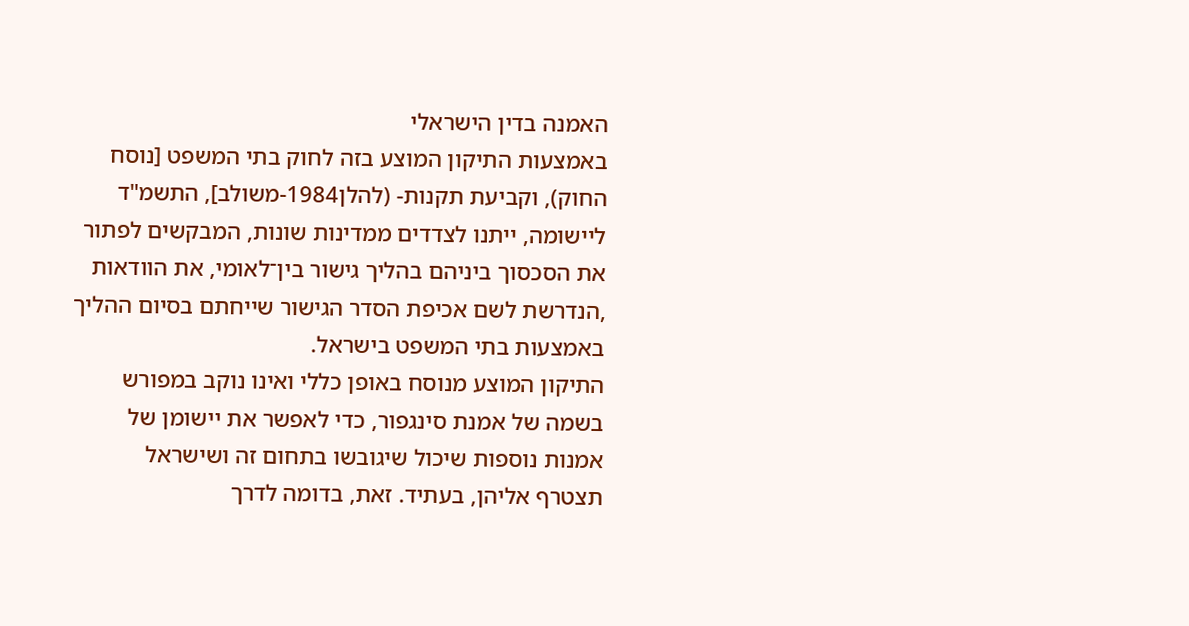האמנה בדין הישראלי
באמצעות התיקון המוצע בזה לחוק בתי המשפט [נוסח
החוק), וקביעת תקנות- (להלן1984-משולב], התשמ"ד
ליישומה, ייתנו לצדדים ממדינות שונות, המבקשים לפתור
את הסכסוך ביניהם בהליך גישור בין־לאומי, את הוודאות
,הנדרשת לשם אכיפת הסדר הגישור שייחתם בסיום ההליך
באמצעות בתי המשפט בישראל.
התיקון המוצע מנוסח באופן כללי ואינו נוקב במפורש
בשמה של אמנת סינגפור, כדי לאפשר את יישומן של
אמנות נוספות שיכול שיגובשו בתחום זה ושישראל
תצטרף אליהן, בעתיד. זאת, בדומה לדרך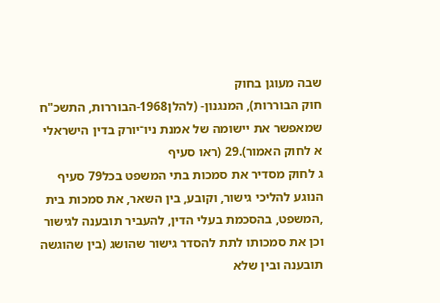שבה מעוגן בחוק
חוק הבוררות), המנגנון- (להלן1968-הבוררות, התשכ"ח
שמאפשר את יישומה של אמנת ניו־יורק בדין הישראלי
א לחוק האמור).29 (ראו סעיף
ג לחוק מסדיר את סמכות בתי המשפט בכל79 סעיף
הנוגע להליכי גישור, וקובע, בין השאר, את סמכות בית
,המשפט, בהסכמת בעלי הדין, להעביר תובענה לגישור
וכן את סמכותו לתת להסדר גישור שהושג (בין שהוגשה
תובענה ובין שלא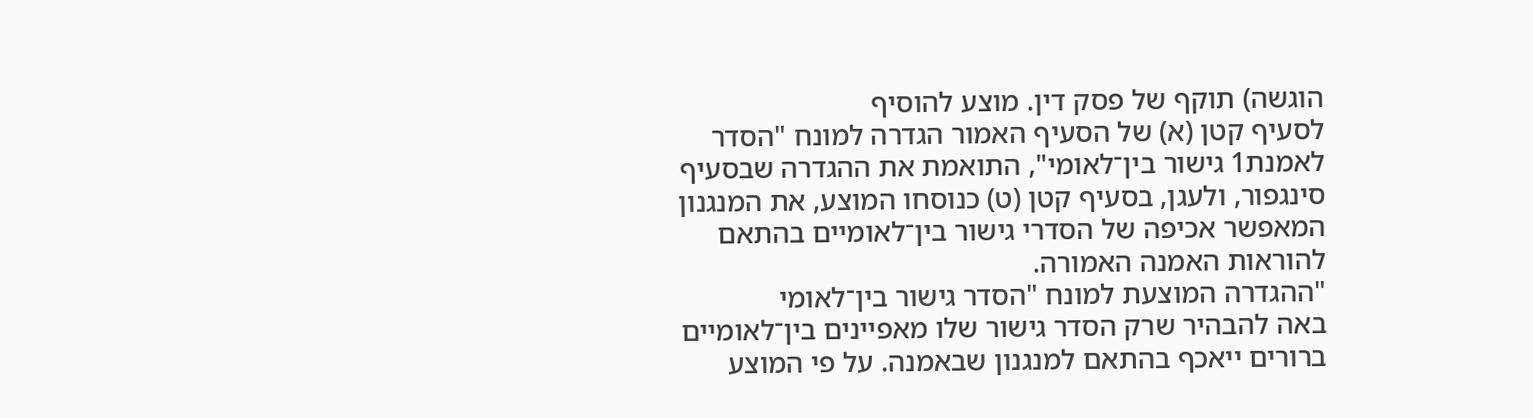הוגשה) תוקף של פסק דין. מוצע להוסיף
לסעיף קטן (א) של הסעיף האמור הגדרה למונח "הסדר
לאמנת1 גישור בין־לאומי", התואמת את ההגדרה שבסעיף
סינגפור, ולעגן, בסעיף קטן (ט) כנוסחו המוצע, את המנגנון
המאפשר אכיפה של הסדרי גישור בין־לאומיים בהתאם
להוראות האמנה האמורה.
"ההגדרה המוצעת למונח "הסדר גישור בין־לאומי
באה להבהיר שרק הסדר גישור שלו מאפיינים בין־לאומיים
ברורים ייאכף בהתאם למנגנון שבאמנה. על פי המוצע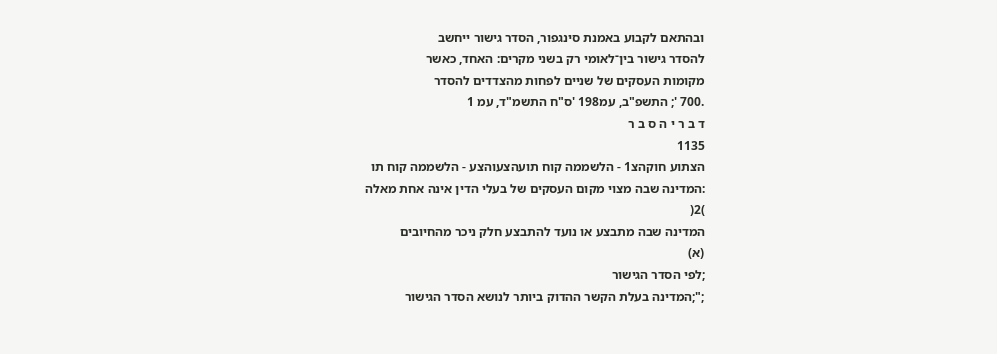ובהתאם לקבוע באמנת סינגפור, הסדר גישור ייחשב
להסדר גישור בין־לאומי רק בשני מקרים: האחד, כאשר
מקומות העסקים של שניים לפחות מהצדדים להסדר
.700 '; התשפ"ב, עמ198 'ס"ח התשמ"ד, עמ 1
ד ב ר י ה ס ב ר
1135
הצתוע חוקהצ1 - הלשממה קוח תועהצעוהצע - הלשממה קוח תו
:המדינה שבה מצוי מקום העסקים של בעלי הדין אינה אחת מאלה
)2(
המדינה שבה מתבצע או נועד להתבצע חלק ניכר מהחיובים
(א)
;לפי הסדר הגישור
;";המדינה בעלת הקשר ההדוק ביותר לנושא הסדר הגישור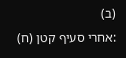(ב)
:אחרי סעיף קטן (ח)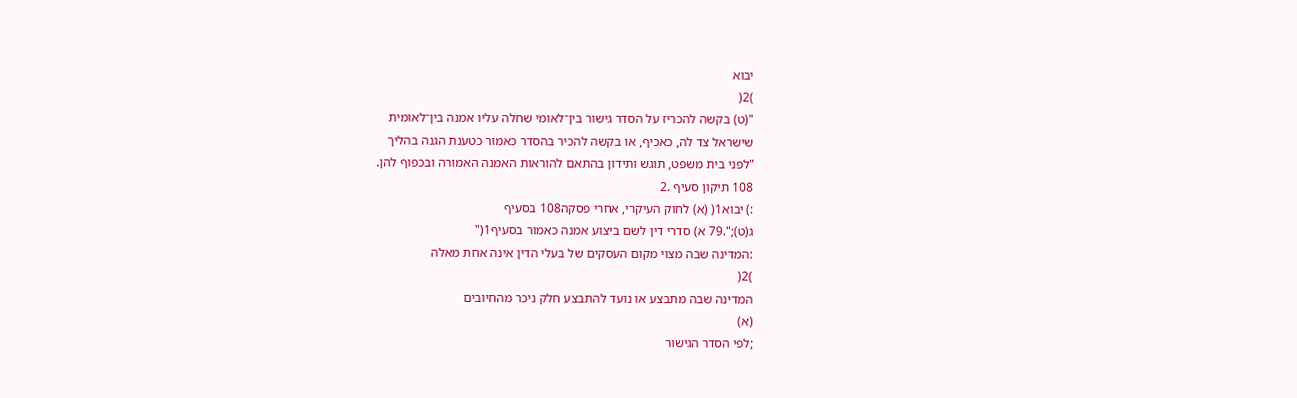יבוא
)2(
"(ט) בקשה להכריז על הסדר גישור בין־לאומי שחלה עליו אמנה בין־לאומית
שישראל צד לה, כאכיף, או בקשה להכיר בהסדר כאמור כטענת הגנה בהליך
"לפני בית משפט, תוגש ותידון בהתאם להוראות האמנה האמורה ובכפוף להן.
108 תיקון סעיף .2
:) יבוא1( (א) לחוק העיקרי, אחרי פסקה108 בסעיף
ג(ט);".79 א) סדרי דין לשם ביצוע אמנה כאמור בסעיף1("
:המדינה שבה מצוי מקום העסקים של בעלי הדין אינה אחת מאלה
)2(
המדינה שבה מתבצע או נועד להתבצע חלק ניכר מהחיובים
(א)
;לפי הסדר הגישור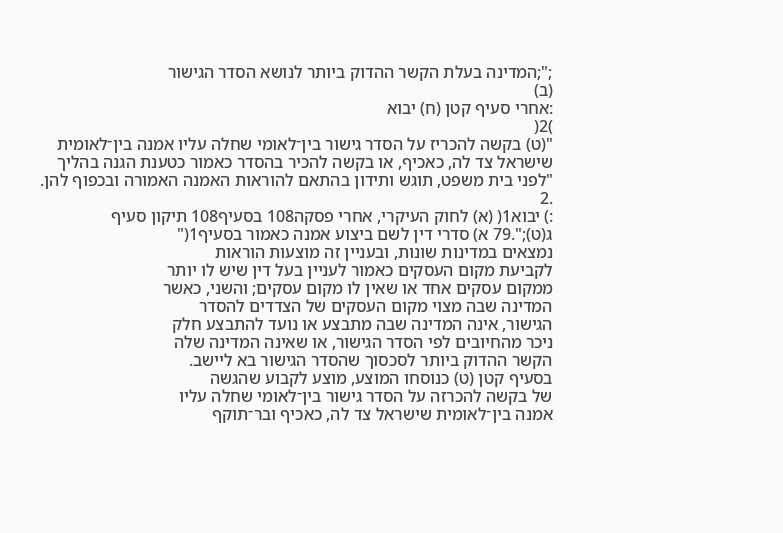;";המדינה בעלת הקשר ההדוק ביותר לנושא הסדר הגישור
(ב)
:אחרי סעיף קטן (ח) יבוא
)2(
"(ט) בקשה להכריז על הסדר גישור בין־לאומי שחלה עליו אמנה בין־לאומית
שישראל צד לה, כאכיף, או בקשה להכיר בהסדר כאמור כטענת הגנה בהליך
"לפני בית משפט, תוגש ותידון בהתאם להוראות האמנה האמורה ובכפוף להן.
.2
:) יבוא1( (א) לחוק העיקרי, אחרי פסקה108 בסעיף108 תיקון סעיף
ג(ט);".79 א) סדרי דין לשם ביצוע אמנה כאמור בסעיף1("
נמצאים במדינות שונות, ובעניין זה מוצעות הוראות
לקביעת מקום העסקים כאמור לעניין בעל דין שיש לו יותר
ממקום עסקים אחד או שאין לו מקום עסקים; והשני, כאשר
המדינה שבה מצוי מקום העסקים של הצדדים להסדר
הגישור, אינה המדינה שבה מתבצע או נועד להתבצע חלק
ניכר מהחיובים לפי הסדר הגישור, או שאינה המדינה שלה
הקשר ההדוק ביותר לסכסוך שהסדר הגישור בא ליישב.
בסעיף קטן (ט) כנוסחו המוצע, מוצע לקבוע שהגשה
של בקשה להכרזה על הסדר גישור בין־לאומי שחלה עליו
אמנה בין־לאומית שישראל צד לה, כאכיף ובר־תוקף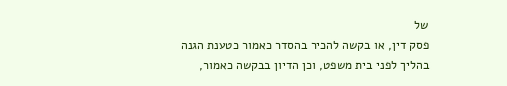של
פסק דין, או בקשה להכיר בהסדר כאמור כטענת הגנה
בהליך לפני בית משפט, וכן הדיון בבקשה כאמור,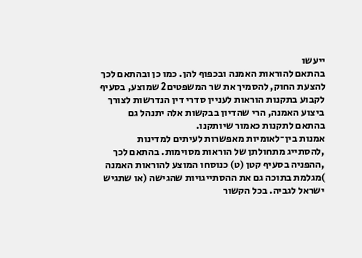ייעשו
בהתאם להוראות האמנה ובכפוף להן. כמו כן ובהתאם לכך
להצעת החוק, להסמיך את שר המשפטים2 שמוצע, בסעיף
לקבוע בתקנות הוראות לעניין סדרי דין הנדרשות לצורך
ביצוע האמנה, הרי שהדיון בבקשות אלה יתנהל גם
בהתאם לתקנות כאמור שיותקנו.
אמנות בין־לאומיות מאפשרות לעיתים למדינות
,להסתייג מתחולתן של הוראות מסוימות. בהתאם לכך
,ההפניה בסעיף קטן (ט) כנוסחו המוצע להוראות האמנה
)מגלמת בתוכה גם את ההסתייגויות שהגישה (או שתגיש
ישראל לגביה. בכל הקשור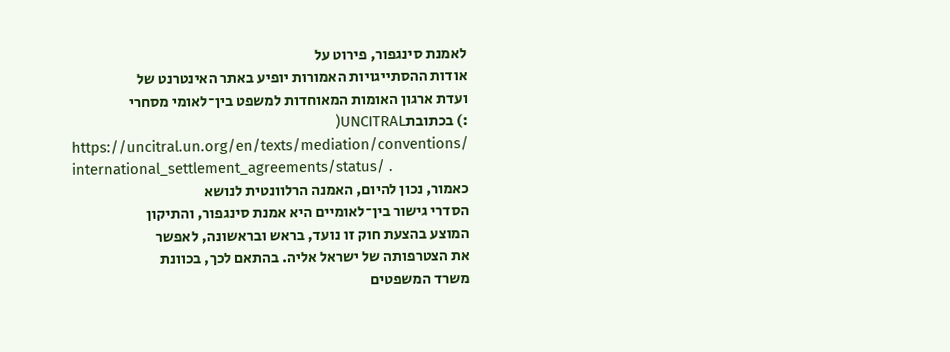לאמנת סינגפור, פירוט על
אודות ההסתייגויות האמורות יופיע באתר האינטרנט של
ועדת ארגון האומות המאוחדות למשפט בין־לאומי מסחרי
:) בכתובתUNCITRAL(
https://uncitral.un.org/en/texts/mediation/conventions/
international_settlement_agreements/status/ .
כאמור, נכון להיום, האמנה הרלוונטית לנושא
הסדרי גישור בין־לאומיים היא אמנת סינגפור, והתיקון
המוצע בהצעת חוק זו נועד, בראש ובראשונה, לאפשר
את הצטרפותה של ישראל אליה. בהתאם לכך, בכוונת
משרד המשפטים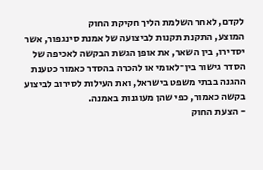לקדם, לאחר השלמת הליך חקיקת החוק
המוצע, התקנת תקנות לביצועה של אמנת סינגפור, אשר
יסדירו, בין השאר, את אופן הגשת הבקשה לאכיפה של
הסדר גישור בין־לאומי או להכרה בהסדר כאמור כטענת
ההגנה בבתי משפט בישראל, ואת העילות לסירוב לביצוע
בקשה כאמור, כפי שהן מעוגנות באמנה.
- הצעת החוק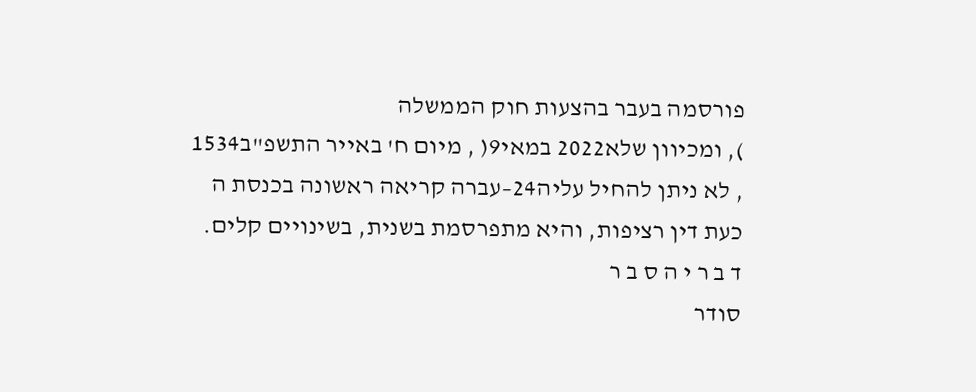פורסמה בעבר בהצעות חוק הממשלה
), ומכיוון שלא2022 במאי9( , מיום ח' באייר התשפ"ב1534
, לא ניתן להחיל עליה24–עברה קריאה ראשונה בכנסת ה
כעת דין רציפות, והיא מתפרסמת בשנית, בשינויים קלים.
ד ב ר י ה ס ב ר
סודר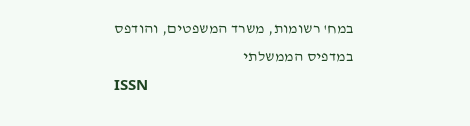במח' רשומות, משרד המשפטים, והודפס במדפיס הממשלתי
ISSN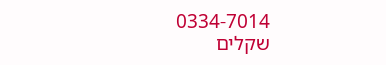0334-7014
שקלים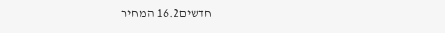חדשים16.2 המחיר